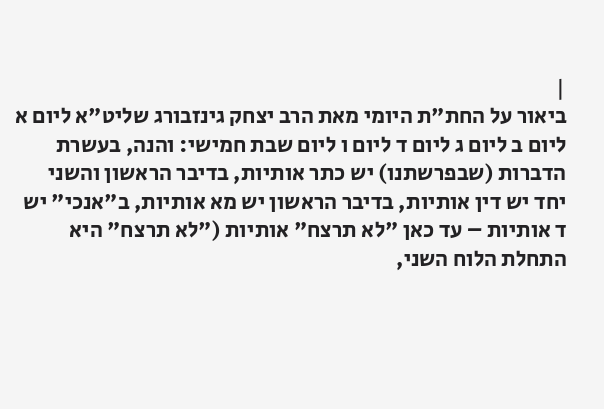|
ביאור על החת"ת היומי מאת הרב יצחק גינזבורג שליט"א ליום א ליום ב ליום ג ליום ד ליום ו ליום שבת חמישי: והנה, בעשרת הדברות (שבפרשתנו) יש כתר אותיות, בדיבר הראשון והשני יחד יש דין אותיות, בדיבר הראשון יש מא אותיות, ב"אנכי" יש ד אותיות – עד כאן "לא תרצח" אותיות ("לא תרצח" היא התחלת הלוח השני,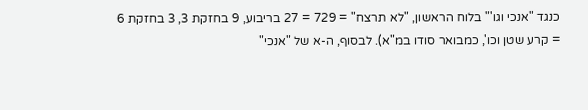כנגד "אנכי וגו'" בלוח הראשון, "לא תרצח" = 729 = 27 בריבוע, 9 בחזקת 3, 3 בחזקת 6 = קרע שטן וכו', כמבואר סודו במ"א). לבסוף, ה-א של "אנכי"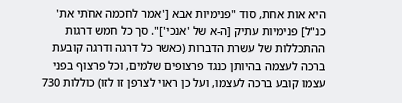היא אות אחת, סוד "פנימיות אבא ['אמר לחכמה אחֹתי את' כנ"ל] פנימיות עתיק [ה-א של 'אנכי']". סך כל חמש דרגות ההתכללות של עשרת הדברות (כאשר כל דרגה ודרגה קובעת ברכה לעצמה בהיותן כנגד פרצופים שלמים, וכל פרצוף בפני עצמו קובע ברכה לעצמו, ועל כן ראוי לצרפן זו לזו) כוללות 730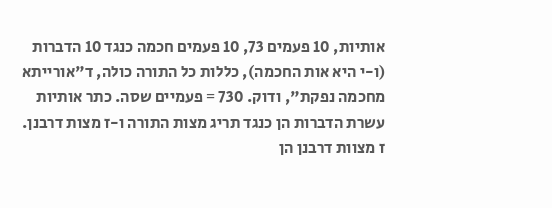אותיות, 10 פעמים 73, 10 פעמים חכמה כנגד 10 הדברות (ו-י היא אות החכמה), כללות כל התורה כולה, ד"אורייתא מחכמה נפקת", ודוק. 730 = פעמיים שסה. כתר אותיות עשרת הדברות הן כנגד תריג מצות התורה ו-ז מצות דרבנן. ז מצוות דרבנן הן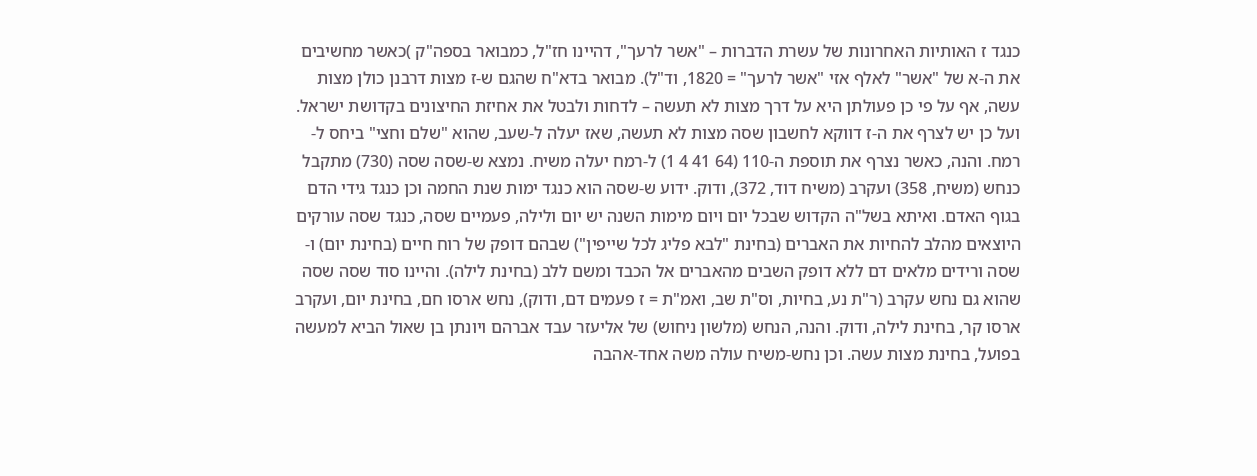כנגד ז האותיות האחרונות של עשרת הדברות – "אשר לרעך", דהיינו חז"ל, כמבואר בספה"ק )כאשר מחשיבים את ה-א של "אשר" לאלף אזי "אשר לרעך" = 1820, וד"ל). מבואר בדא"ח שהגם ש-ז מצות דרבנן כולן מצות עשה, אף על פי כן פעולתן היא על דרך מצות לא תעשה – לדחות ולבטל את אחיזת החיצונים בקדושת ישראל. ועל כן יש לצרף את ה-ז דווקא לחשבון שסה מצות לא תעשה, שאז יעלה ל-שעב, שהוא "שלם וחצי" ביחס ל-רמח. והנה, כאשר נצרף את תוספת ה-110 (64 41 4 1) ל-רמח יעלה משיח. נמצא ש-שסה שסה (730) מתקבל כנחש (משיח, 358) ועקרב (משיח דוד, 372), ודוק. ידוע ש-שסה הוא כנגד ימות שנת החמה וכן כנגד גידי הדם בגוף האדם. ואיתא בשל"ה הקדוש שבכל יום ויום מימות השנה יש יום ולילה, פעמיים שסה, כנגד שסה עורקים היוצאים מהלב להחיות את האברים (בחינת "לבא פליג לכל שייפין") שבהם דופק של רוח חיים (בחינת יום) ו-שסה ורידים מלאים דם ללא דופק השבים מהאברים אל הכבד ומשם ללב (בחינת לילה). והיינו סוד שסה שסה שהוא גם נחש עקרב (ר"ת נע, בחיות, וס"ת שב, ואמ"ת = ז פעמים דם, ודוק), נחש ארסו חם, בחינת יום, ועקרב ארסו קר, בחינת לילה, ודוק. והנה, הנחש (מלשון ניחוש) של אליעזר עבד אברהם ויונתן בן שאול הביא למעשה בפועל, בחינת מצות עשה. וכן נחש-משיח עולה משה אחד-אהבה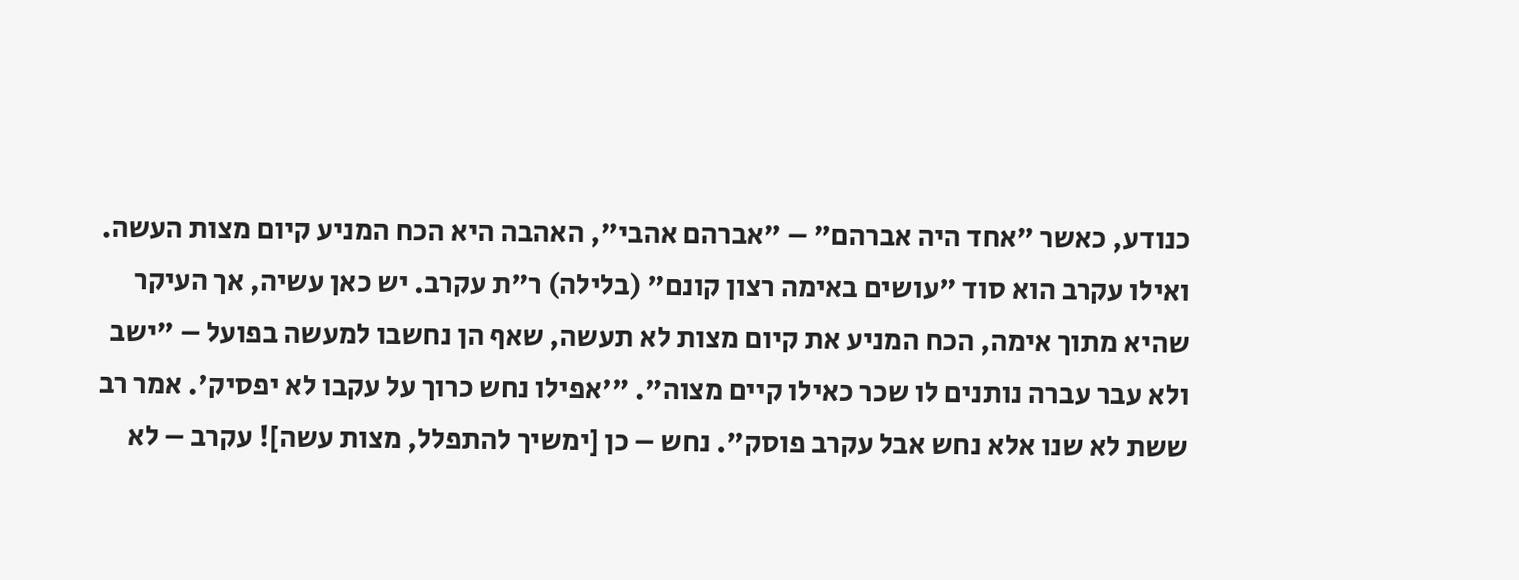כנודע, כאשר "אחד היה אברהם" – "אברהם אהבי", האהבה היא הכח המניע קיום מצות העשה. ואילו עקרב הוא סוד "עושים באימה רצון קונם" (בלילה) ר"ת עקרב. יש כאן עשיה, אך העיקר שהיא מתוך אימה, הכח המניע את קיום מצות לא תעשה, שאף הן נחשבו למעשה בפועל – "ישב ולא עבר עברה נותנים לו שכר כאילו קיים מצוה". "'אפילו נחש כרוך על עקבו לא יפסיק'. אמר רב ששת לא שנו אלא נחש אבל עקרב פוסק". נחש – כן [ימשיך להתפלל, מצות עשה]! עקרב – לא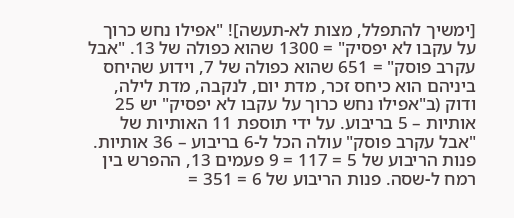[ימשיך להתפלל, מצות לא-תעשה]! "אפילו נחש כרוך על עקבו לא יפסיק" = 1300 שהוא כפולה של 13. "אבל עקרב פוסק" = 651 שהוא כפולה של 7, וידוע שהיחס ביניהם הוא כיחס זכר, מדת יום, לנקבה, מדת לילה, ודוק (ב"אפילו נחש כרוך על עקבו לא יפסיק" יש 25 אותיות – 5 בריבוע. על ידי תוספת 11 האותיות של "אבל עקרב פוסק" עולה הכל ל-6 בריבוע – 36 אותיות. פנות הריבוע של 5 = 117 = 9 פעמים 13, ההפרש בין רמח ל-שסה. פנות הריבוע של 6 = 351 =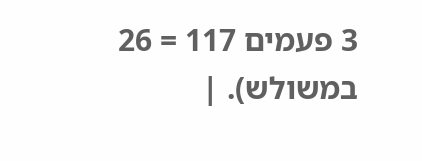3 פעמים 117 = 26 במשולש). |